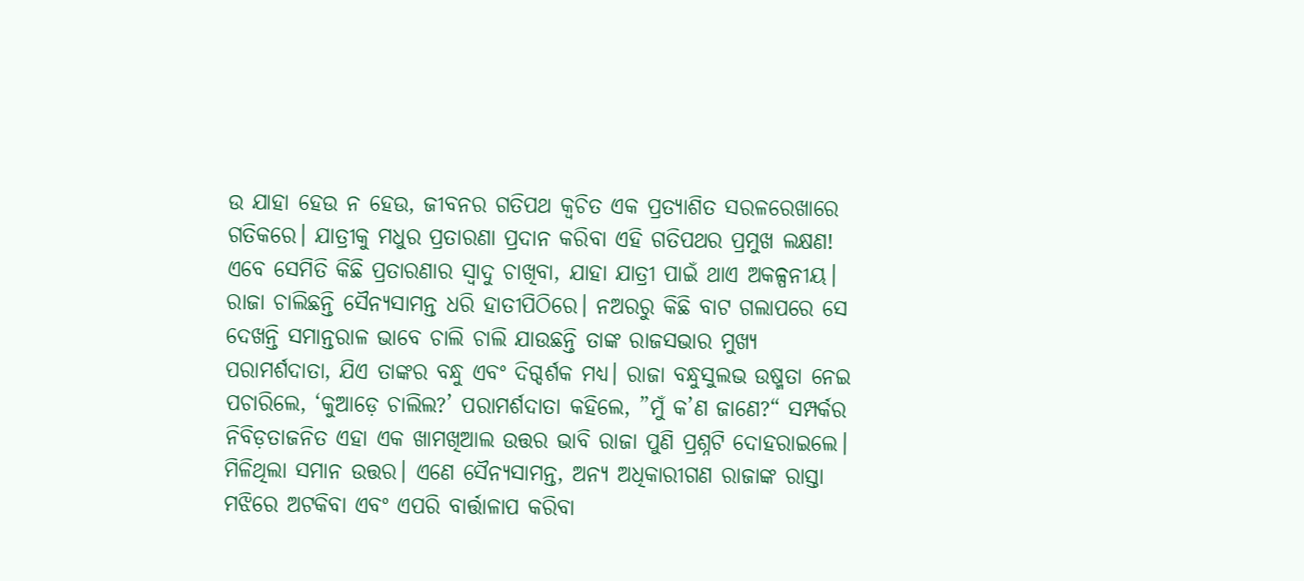ଉ ଯାହା ହେଉ ନ ହେଉ, ଜୀବନର ଗତିପଥ କ୍ୱଚିତ ଏକ ପ୍ରତ୍ୟାଶିତ ସରଳରେଖାରେ ଗତିକରେ। ଯାତ୍ରୀକୁ ମଧୁର ପ୍ରତାରଣା ପ୍ରଦାନ କରିବା ଏହି ଗତିପଥର ପ୍ରମୁଖ ଲକ୍ଷଣ! ଏବେ ସେମିତି କିଛି ପ୍ରତାରଣାର ସ୍ବାଦୁ ଚାଖିବା, ଯାହା ଯାତ୍ରୀ ପାଇଁ ଥାଏ ଅକଳ୍ପନୀୟ।
ରାଜା ଚାଲିଛନ୍ତି ସୈନ୍ୟସାମନ୍ତ ଧରି ହାତୀପିଠିରେ। ନଅରରୁ କିଛି ବାଟ ଗଲାପରେ ସେ ଦେଖନ୍ତି ସମାନ୍ତରାଳ ଭାବେ ଚାଲି ଚାଲି ଯାଉଛନ୍ତି ତାଙ୍କ ରାଜସଭାର ମୁଖ୍ୟ ପରାମର୍ଶଦାତା, ଯିଏ ତାଙ୍କର ବନ୍ଧୁ ଏବଂ ଦିଗ୍ଦର୍ଶକ ମଧ୍ୟ। ରାଜା ବନ୍ଧୁସୁଲଭ ଉଷ୍ମତା ନେଇ ପଚାରିଲେ, ‘କୁଆଡ଼େ ଚାଲିଲ?’ ପରାମର୍ଶଦାତା କହିଲେ, ”ମୁଁ କ’ଣ ଜାଣେ?“ ସମ୍ପର୍କର ନିବିଡ଼ତାଜନିତ ଏହା ଏକ ଖାମଖିଆଲ ଉତ୍ତର ଭାବି ରାଜା ପୁଣି ପ୍ରଶ୍ନଟି ଦୋହରାଇଲେ। ମିଳିଥିଲା ସମାନ ଉତ୍ତର। ଏଣେ ସୈନ୍ୟସାମନ୍ତ, ଅନ୍ୟ ଅଧିକାରୀଗଣ ରାଜାଙ୍କ ରାସ୍ତା ମଝିରେ ଅଟକିବା ଏବଂ ଏପରି ବାର୍ତ୍ତାଳାପ କରିବା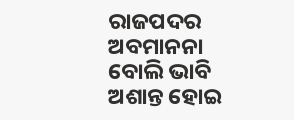ରାଜପଦର ଅବମାନନା ବୋଲି ଭାବି ଅଶାନ୍ତ ହୋଇ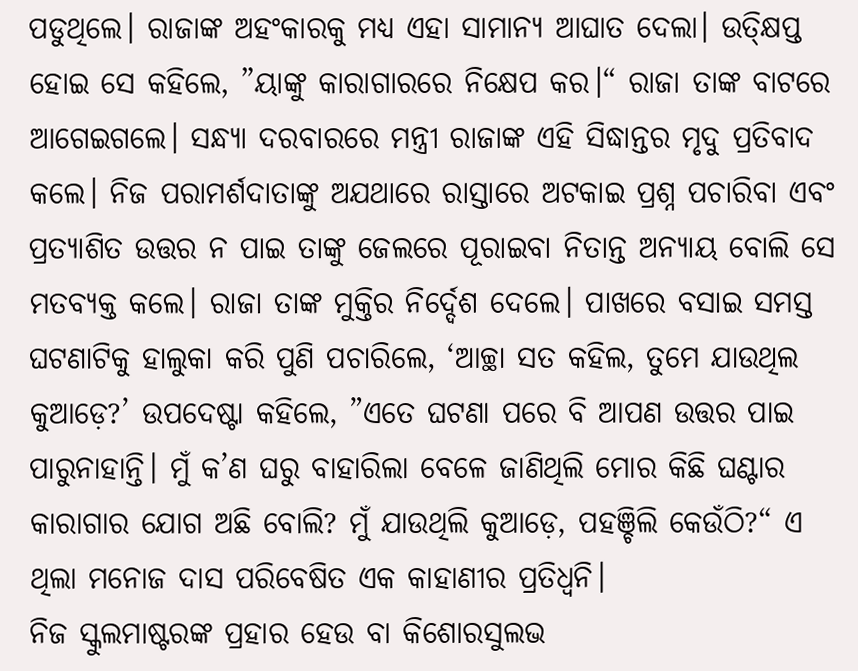ପଡୁଥିଲେ। ରାଜାଙ୍କ ଅହଂକାରକୁ ମଧ୍ୟ ଏହା ସାମାନ୍ୟ ଆଘାତ ଦେଲା। ଉତ୍କ୍ଷିପ୍ତ ହୋଇ ସେ କହିଲେ, ”ୟାଙ୍କୁ କାରାଗାରରେ ନିକ୍ଷେପ କର।“ ରାଜା ତାଙ୍କ ବାଟରେ ଆଗେଇଗଲେ। ସନ୍ଧ୍ୟା ଦରବାରରେ ମନ୍ତ୍ରୀ ରାଜାଙ୍କ ଏହି ସିଦ୍ଧାନ୍ତର ମୃଦୁ ପ୍ରତିବାଦ କଲେ। ନିଜ ପରାମର୍ଶଦାତାଙ୍କୁ ଅଯଥାରେ ରାସ୍ତାରେ ଅଟକାଇ ପ୍ରଶ୍ନ ପଚାରିବା ଏବଂ ପ୍ରତ୍ୟାଶିତ ଉତ୍ତର ନ ପାଇ ତାଙ୍କୁ ଜେଲରେ ପୂରାଇବା ନିତାନ୍ତ ଅନ୍ୟାୟ ବୋଲି ସେ ମତବ୍ୟକ୍ତ କଲେ। ରାଜା ତାଙ୍କ ମୁକ୍ତିର ନିର୍ଦ୍ଦେଶ ଦେଲେ। ପାଖରେ ବସାଇ ସମସ୍ତ ଘଟଣାଟିକୁ ହାଲୁକା କରି ପୁଣି ପଚାରିଲେ, ‘ଆଚ୍ଛା ସତ କହିଲ, ତୁମେ ଯାଉଥିଲ କୁଆଡ଼େ?’ ଉପଦେଷ୍ଟା କହିଲେ, ”ଏତେ ଘଟଣା ପରେ ବି ଆପଣ ଉତ୍ତର ପାଇ ପାରୁନାହାନ୍ତି। ମୁଁ କ’ଣ ଘରୁ ବାହାରିଲା ବେଳେ ଜାଣିଥିଲି ମୋର କିଛି ଘଣ୍ଟାର କାରାଗାର ଯୋଗ ଅଛି ବୋଲି? ମୁଁ ଯାଉଥିଲି କୁଆଡ଼େ, ପହଞ୍ଚିଲି କେଉଁଠି?“ ଏ ଥିଲା ମନୋଜ ଦାସ ପରିବେଷିତ ଏକ କାହାଣୀର ପ୍ରତିଧ୍ୱନି।
ନିଜ ସ୍କୁଲମାଷ୍ଟରଙ୍କ ପ୍ରହାର ହେଉ ବା କିଶୋରସୁଲଭ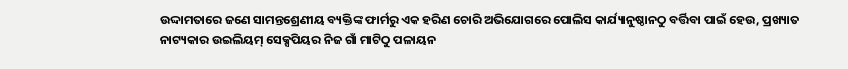ଉଦ୍ଦାମତାରେ ଜଣେ ସାମନ୍ତଶ୍ରେଣୀୟ ବ୍ୟକ୍ତିଙ୍କ ଫାର୍ମରୁ ଏକ ହରିଣ ଚୋରି ଅଭିଯୋଗରେ ପୋଲିସ କାର୍ଯ୍ୟାନୁଷ୍ଠାନଠୁ ବର୍ତ୍ତିବା ପାଇଁ ହେଉ, ପ୍ରଖ୍ୟାତ ନାଟ୍ୟକାର ଉଇଲିୟମ୍ ସେକ୍ସପିୟର ନିଜ ଗାଁ ମାଟିଠୁ ପଳାୟନ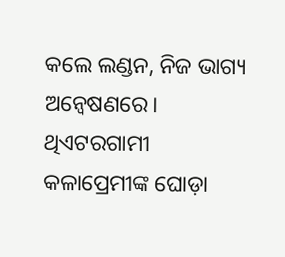କଲେ ଲଣ୍ଡନ, ନିଜ ଭାଗ୍ୟ ଅନ୍ବେଷଣରେ। ଥିଏଟରଗାମୀ କଳାପ୍ରେମୀଙ୍କ ଘୋଡ଼ା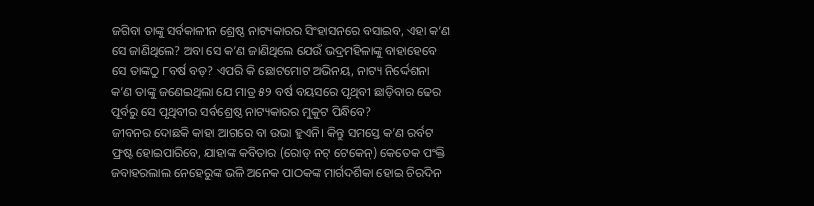ଜଗିବା ତାଙ୍କୁ ସର୍ବକାଳୀନ ଶ୍ରେଷ୍ଠ ନାଟ୍ୟକାରର ସିଂହାସନରେ ବସାଇବ, ଏହା କ’ଣ ସେ ଜାଣିଥିଲେ? ଅବା ସେ କ’ଣ ଜାଣିଥିଲେ ଯେଉଁ ଭଦ୍ରମହିଳାଙ୍କୁ ବାହାହେବେ ସେ ତାଙ୍କଠୁ ୮ବର୍ଷ ବଡ଼? ଏପରି କି ଛୋଟମୋଟ ଅଭିନୟ, ନାଟ୍ୟ ନିର୍ଦ୍ଦେଶନା କ’ଣ ତାଙ୍କୁ ଜଣେଇଥିଲା ଯେ ମାତ୍ର ୫୨ ବର୍ଷ ବୟସରେ ପୃଥିବୀ ଛାଡ଼ିବାର ଢେର ପୂର୍ବରୁ ସେ ପୃଥିବୀର ସର୍ବଶ୍ରେଷ୍ଠ ନାଟ୍ୟକାରର ମୁକୁଟ ପିନ୍ଧିବେ?
ଜୀବନର ଦୋଛକି କାହା ଆଗରେ ବା ଉଭା ହୁଏନି। କିନ୍ତୁ ସମସ୍ତେ କ’ଣ ରର୍ବଟ ଫ୍ରଷ୍ଟ ହୋଇପାରିବେ, ଯାହାଙ୍କ କବିତାର (ରୋଡ୍ ନଟ୍ ଟେକେନ୍) କେତେକ ପଂକ୍ତି ଜବାହରଲାଲ ନେହେରୁଙ୍କ ଭଳି ଅନେକ ପାଠକଙ୍କ ମାର୍ଗଦର୍ଶିକା ହୋଇ ଚିରଦିନ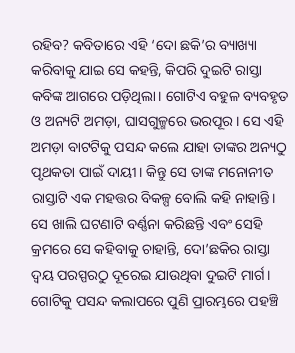ରହିବ? କବିତାରେ ଏହି ‘ଦୋ ଛକି’ର ବ୍ୟାଖ୍ୟା କରିବାକୁ ଯାଇ ସେ କହନ୍ତି, କିପରି ଦୁଇଟି ରାସ୍ତା କବିଙ୍କ ଆଗରେ ପଡ଼ିଥିଲା। ଗୋଟିଏ ବହୁଳ ବ୍ୟବହୃତ ଓ ଅନ୍ୟଟି ଅମଡ଼ା, ଘାସଗୁଳ୍ମରେ ଭରପୂର। ସେ ଏହି ଅମଡ଼ା ବାଟଟିକୁ ପସନ୍ଦ କଲେ ଯାହା ତାଙ୍କର ଅନ୍ୟଠୁ ପୃଥକତା ପାଇଁ ଦାୟୀ। କିନ୍ତୁ ସେ ତାଙ୍କ ମନୋନୀତ ରାସ୍ତାଟି ଏକ ମହତ୍ତର ବିକଳ୍ପ ବୋଲି କହି ନାହାନ୍ତି। ସେ ଖାଲି ଘଟଣାଟି ବର୍ଣ୍ଣନା କରିଛନ୍ତି ଏବଂ ସେହି କ୍ରମରେ ସେ କହିବାକୁ ଚାହାନ୍ତି, ଦୋ’ଛକିର ରାସ୍ତା ଦ୍ୱୟ ପରସ୍ପରଠୁ ଦୂରେଇ ଯାଉଥିବା ଦୁଇଟି ମାର୍ଗ। ଗୋଟିକୁ ପସନ୍ଦ କଲାପରେ ପୁଣି ପ୍ରାରମ୍ଭରେ ପହଞ୍ଚି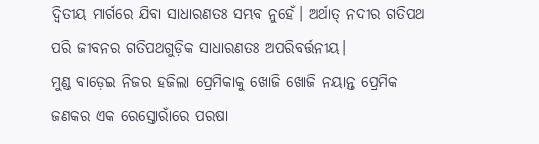ଦ୍ୱିତୀୟ ମାର୍ଗରେ ଯିବା ସାଧାରଣତଃ ସମ୍ଭବ ନୁହେଁ। ଅର୍ଥାତ୍ ନଦୀର ଗତିପଥ ପରି ଜୀବନର ଗତିପଥଗୁଡ଼ିକ ସାଧାରଣତଃ ଅପରିବର୍ତ୍ତନୀୟ।
ମୁଣ୍ଡ ବାଡ଼େଇ ନିଜର ହଜିଲା ପ୍ରେମିକାକୁ ଖୋଜି ଖୋଜି ନୟାନ୍ତ ପ୍ରେମିକ ଜଣକର ଏକ ରେସ୍ତୋରାଁରେ ପରଷା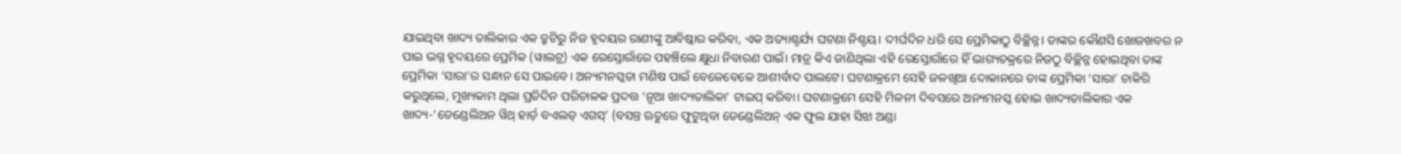ଯାଇଥିବା ଖାଦ୍ୟ ତାଲିକାର ଏକ ତ୍ରୁଟିରୁ ନିଜ ହୃଦୟର ରାଣୀଙ୍କୁ ଆବିଷ୍କାର କରିବା, ଏକ ଅତ୍ୟାଶ୍ଚର୍ଯ୍ୟ ଘଟଣା ନିଶ୍ଚୟ। ଦୀର୍ଘଦିନ ଧରି ସେ ପ୍ରେମିକାଠୁ ବିଚ୍ଛିନ୍ନ। ତାଙ୍କର କୌଣସି ଖୋଜଖବର ନ ପାଇ ଭଗ୍ନ ହୃଦୟରେ ପ୍ରେମିକ (ୱାଲଟ୍ର) ଏକ ରେସ୍ତୋରାଁରେ ପହଞ୍ଚିଲେ କ୍ଷୁଧା ନିବାରଣ ପାଇଁ। ମାତ୍ର କିଏ ଜାଣିଥିଲା ଏହି ରେସ୍ତୋରାଁରେ ହିଁ ଭାଗ୍ୟଚକ୍ରରେ ନିଜଠୁ ବିଚ୍ଛିନ୍ନ ହୋଇଥିବା ତାଙ୍କ ପ୍ରେମିକା ‘ସାରା’ର ସନ୍ଧାନ ସେ ପାଇବେ। ଅନ୍ୟମନସ୍କତା ମଣିଷ ପାଇଁ ବେଳେବେଳେ ଆଶୀର୍ବାଦ ପାଲଟେ। ଘଟଣାକ୍ରମେ ସେହି ଜଳଖିଆ ଦୋକାନରେ ତାଙ୍କ ପ୍ରେମିକା ‘ସାରା’ ଚାକିରି କରୁଥିଲେ, ମୁଖ୍ୟକାମ ଥିଲା ପ୍ରତିଦିନ ପରିଚାଳକ ପ୍ରଦତ୍ତ ‘ନୂଆ ଖାଦ୍ୟତାଲିକା’ ଟାଇପ୍ କରିବା। ଘଟଣାକ୍ରମେ ସେହି ମିଳନୀ ଦିବସରେ ଅନ୍ୟମନସ୍କ ହୋଇ ଖାଦ୍ୟତାଲିକାର ଏକ ଖାଦ୍ୟ-‘ଡେଣ୍ଡେଲିଅନ ୱିଥ୍ ହାର୍ଡ଼ ବଏଲଡ୍ ଏଗସ୍’ (ବସନ୍ତ ଋତୁରେ ଫୁଟୁଥିବା ଡେଣ୍ଡେଲିଅନ୍ ଏକ ଫୁଲ ଯାହା ସିଝା ଅଣ୍ଡା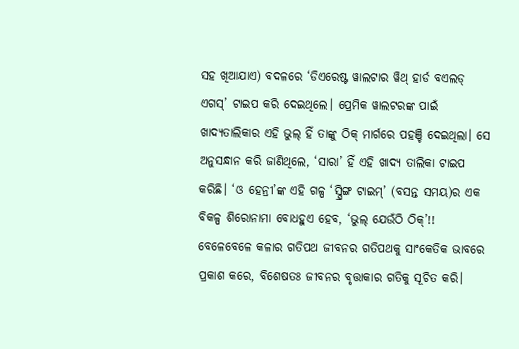ସହ ଖିଆଯାଏ) ବଦଳରେ ‘ଡିଏରେଷ୍ଟ ୱାଲଟାର ୱିଥ୍ ହାର୍ଡ ବଏଲଡ୍ ଏଗସ୍’ ଟାଇପ କରି ଦେଇଥିଲେ। ପ୍ରେମିକ ୱାଲଟରଙ୍କ ପାଇଁ ଖାଦ୍ୟତାଲିକାର ଏହି ଭୁଲ୍ ହିଁ ତାଙ୍କୁ ଠିକ୍ ମାର୍ଗରେ ପହଞ୍ଚି ଦେଇଥିଲା। ସେ ଅନୁସନ୍ଧାନ କରି ଜାଣିଥିଲେ, ‘ସାରା’ ହିଁ ଏହି ଖାଦ୍ୟ ତାଲିକା ଟାଇପ କରିଛି। ‘ଓ ହେନ୍ରୀ’ଙ୍କ ଏହି ଗଳ୍ପ ‘ସ୍ପ୍ରିଙ୍ଗ ଟାଇମ୍’ (ବସନ୍ତ ସମୟ)ର ଏକ ବିକଳ୍ପ ଶିରୋନାମା ବୋଧହୁଏ ହେବ, ‘ଭୁଲ୍ ଯେଉଁଠି ଠିକ୍’!!
ବେଳେବେଳେ କଳାର ଗତିପଥ ଜୀବନର ଗତିପଥକୁ ସାଂକେତିକ ଭାବରେ ପ୍ରକାଶ କରେ, ବିଶେଷତଃ ଜୀବନର ବୃତ୍ତାକାର ଗତିକୁ ସୂଚିତ କରି।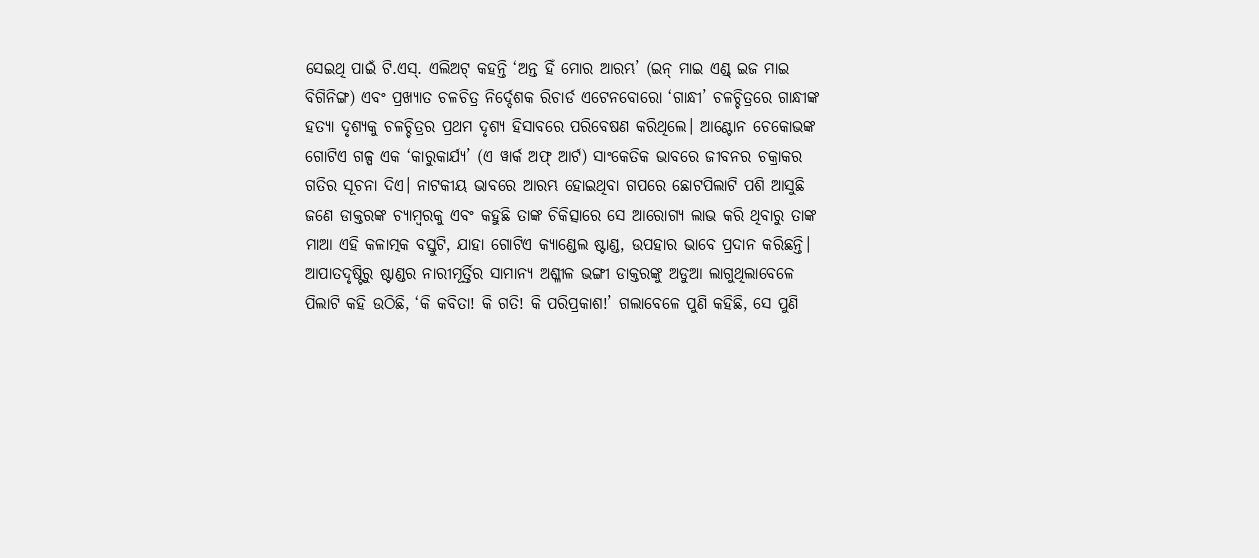ସେଇଥି ପାଇଁ ଟି.ଏସ୍. ଏଲିଅଟ୍ କହନ୍ତି ‘ଅନ୍ତ ହିଁ ମୋର ଆରମ୍ଭ’ (ଇନ୍ ମାଇ ଏଣ୍ଡ୍ ଇଜ ମାଇ ବିଗିନିଙ୍ଗ) ଏବଂ ପ୍ରଖ୍ୟାତ ଚଳଚିତ୍ର ନିର୍ଦ୍ଦେଶକ ରିଚାର୍ଡ ଏଟେନବୋରୋ ‘ଗାନ୍ଧୀ’ ଚଳଚ୍ଚିତ୍ରରେ ଗାନ୍ଧୀଙ୍କ ହତ୍ୟା ଦୃଶ୍ୟକୁ ଚଳଚ୍ଚିତ୍ରର ପ୍ରଥମ ଦୃଶ୍ୟ ହିସାବରେ ପରିବେଷଣ କରିଥିଲେ। ଆଣ୍ଟୋନ ଚେକୋଭଙ୍କ ଗୋଟିଏ ଗଳ୍ପ ଏକ ‘କାରୁକାର୍ଯ୍ୟ’ (ଏ ୱାର୍କ ଅଫ୍ ଆର୍ଟ) ସାଂକେତିକ ଭାବରେ ଜୀବନର ଚକ୍ରାକର ଗତିର ସୂଚନା ଦିଏ। ନାଟକୀୟ ଭାବରେ ଆରମ୍ଭ ହୋଇଥିବା ଗପରେ ଛୋଟପିଲାଟି ପଶି ଆସୁଛି ଜଣେ ଡାକ୍ତରଙ୍କ ଚ୍ୟାମ୍ବରକୁ ଏବଂ କହୁଛି ତାଙ୍କ ଚିକିତ୍ସାରେ ସେ ଆରୋଗ୍ୟ ଲାଭ କରି ଥିବାରୁ ତାଙ୍କ ମାଆ ଏହି କଳାତ୍ମକ ବସ୍ତୁଟି, ଯାହା ଗୋଟିଏ କ୍ୟାଣ୍ଡେଲ ଷ୍ଟାଣ୍ଡ, ଉପହାର ଭାବେ ପ୍ରଦାନ କରିଛନ୍ତି। ଆପାତଦୃଷ୍ଟିରୁ ଷ୍ଟାଣ୍ଡର ନାରୀମୂର୍ତ୍ତିର ସାମାନ୍ୟ ଅଶ୍ଳୀଳ ଭଙ୍ଗୀ ଡାକ୍ତରଙ୍କୁ ଅଡୁଆ ଲାଗୁଥିଲାବେଳେ ପିଲାଟି କହି ଉଠିଛି, ‘କି କବିତା! କି ଗତି! କି ପରିପ୍ରକାଶ!’ ଗଲାବେଳେ ପୁଣି କହିଛି, ସେ ପୁଣି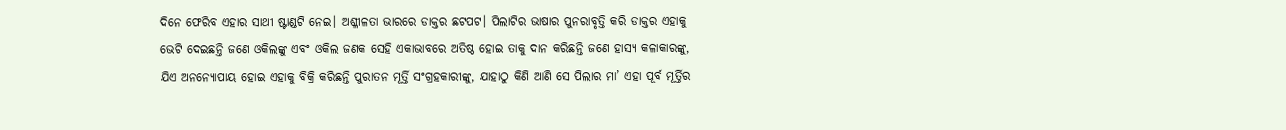ଦିନେ ଫେରିବ ଏହାର ସାଥୀ ଷ୍ଟାଣ୍ଡଟି ନେଇ। ଅଶ୍ଳୀଳତା ଭାରରେ ଡାକ୍ତର ଛଟପଟ। ପିଲାଟିର ଭାଷାର ପୁନରାବୃତ୍ତି କରି ଡାକ୍ତର ଏହାକୁ ଭେଟି ଦେଇଛନ୍ତି ଜଣେ ଓକିଲଙ୍କୁ ଏବଂ ଓକିଲ ଜଣକ ସେହି ଏକାଭାବରେ ଅତିଷ୍ଠ ହୋଇ ତାକୁ ଦାନ କରିଛନ୍ତି ଜଣେ ହାସ୍ୟ କଳାକାରଙ୍କୁ, ଯିଏ ଅନନ୍ୟୋପାୟ ହୋଇ ଏହାକୁ ବିକ୍ରି କରିଛନ୍ତି ପୁରାତନ ମୂର୍ତ୍ତି ସଂଗ୍ରହକାରୀଙ୍କୁ, ଯାହାଠୁ କିଣି ଆଣି ସେ ପିଲାର ମା’ ଏହା ପୂର୍ବ ମୂର୍ତ୍ତିର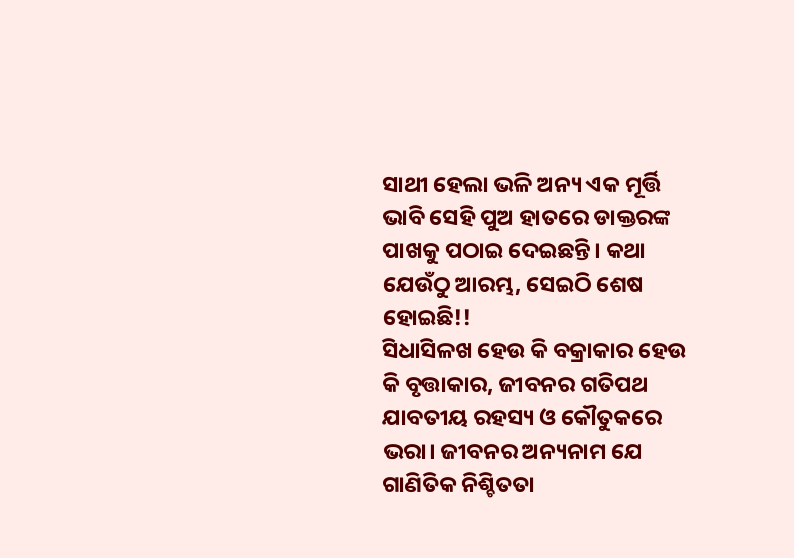ସାଥୀ ହେଲା ଭଳି ଅନ୍ୟ ଏକ ମୂର୍ତ୍ତି ଭାବି ସେହି ପୁଅ ହାତରେ ଡାକ୍ତରଙ୍କ ପାଖକୁ ପଠାଇ ଦେଇଛନ୍ତି। କଥା ଯେଉଁଠୁ ଆରମ୍ଭ, ସେଇଠି ଶେଷ ହୋଇଛି!!
ସିଧାସିଳଖ ହେଉ କି ବକ୍ରାକାର ହେଉ କି ବୃତ୍ତାକାର, ଜୀବନର ଗତିପଥ ଯାବତୀୟ ରହସ୍ୟ ଓ କୌତୁକରେ ଭରା। ଜୀବନର ଅନ୍ୟନାମ ଯେ ଗାଣିତିକ ନିଶ୍ଚିତତା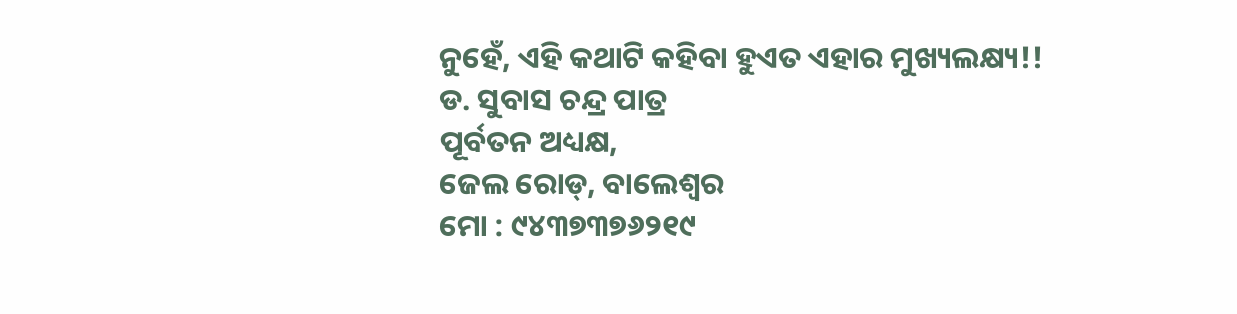ନୁହେଁ, ଏହି କଥାଟି କହିବା ହୁଏତ ଏହାର ମୁଖ୍ୟଲକ୍ଷ୍ୟ!!
ଡ. ସୁବାସ ଚନ୍ଦ୍ର ପାତ୍ର
ପୂର୍ବତନ ଅଧ୍ୟକ୍ଷ,
ଜେଲ ରୋଡ୍, ବାଲେଶ୍ୱର
ମୋ : ୯୪୩୭୩୭୬୨୧୯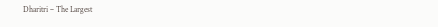Dharitri – The Largest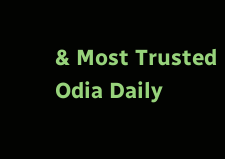& Most Trusted Odia Daily